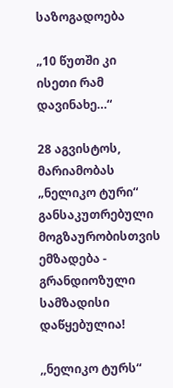საზოგადოება

„10 წუთში კი ისეთი რამ დავინახე…“

28 აგვისტოს, მარიამობას „ნელიკო ტური“ განსაკუთრებული მოგზაურობისთვის ემზადება - გრანდიოზული სამზადისი დაწყებულია!

,,ნელიკო ტურს“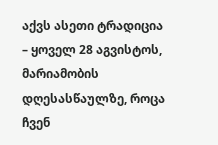აქვს ასეთი ტრადიცია – ყოველ 28 აგვისტოს, მარიამობის დღესასწაულზე, როცა ჩვენ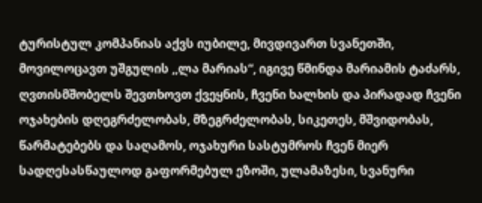ტურისტულ კომპანიას აქვს იუბილე, მივდივართ სვანეთში, მოვილოცავთ უშგულის ,,ლა მარიას“, იგივე წმინდა მარიამის ტაძარს, ღვთისმშობელს შევთხოვთ ქვეყნის, ჩვენი ხალხის და პირადად ჩვენი ოჯახების დღეგრძელობას, მზეგრძელობას, სიკეთეს, მშვიდობას, წარმატებებს და საღამოს, ოჯახური სასტუმროს ჩვენ მიერ სადღესასწაულოდ გაფორმებულ ეზოში, ულამაზესი, სვანური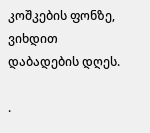კოშკების ფონზე, ვიხდით დაბადების დღეს.

.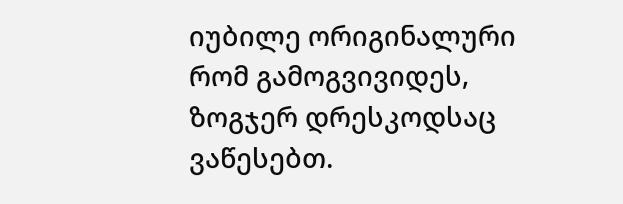იუბილე ორიგინალური რომ გამოგვივიდეს, ზოგჯერ დრესკოდსაც ვაწესებთ.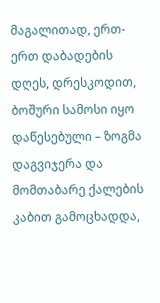მაგალითად, ერთ-ერთ დაბადების დღეს, დრესკოდით,  ბოშური სამოსი იყო დაწესებული – ზოგმა დაგვიჯერა და მომთაბარე ქალების კაბით გამოცხადდა,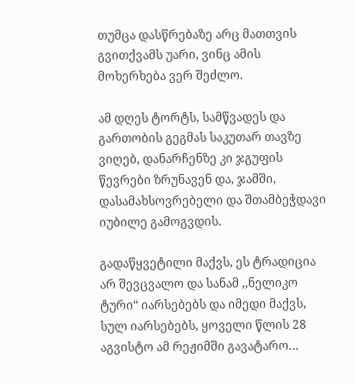თუმცა დასწრებაზე არც მათთვის გვითქვამს უარი, ვინც ამის მოხერხება ვერ შეძლო.

ამ დღეს ტორტს, სამწვადეს და გართობის გეგმას საკუთარ თავზე ვიღებ, დანარჩენზე კი ჯგუფის წევრები ზრუნავენ და, ჯამში, დასამახსოვრებელი და შთამბეჭდავი იუბილე გამოგვდის.

გადაწყვეტილი მაქვს, ეს ტრადიცია არ შევცვალო და სანამ ,,ნელიკო ტური“ იარსებებს და იმედი მაქვს, სულ იარსებებს, ყოველი წლის 28 აგვისტო ამ რეჟიმში გავატარო…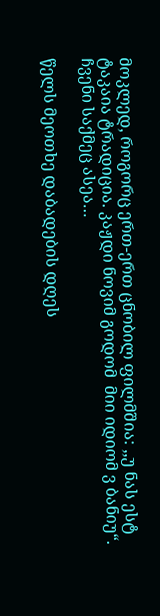მოკლედ, როგორც ერთ-ერთ ცნობილ ფილმშია: ,,უ ნას ესტ ტაკაია ტრადიცია. კაჟდი ნოვიმ გოდომ  მიი იდიომ ვ ბანიუ“. ჩვენი საქმეც ასეა…

წელს მეოთხე დაბადების დღეს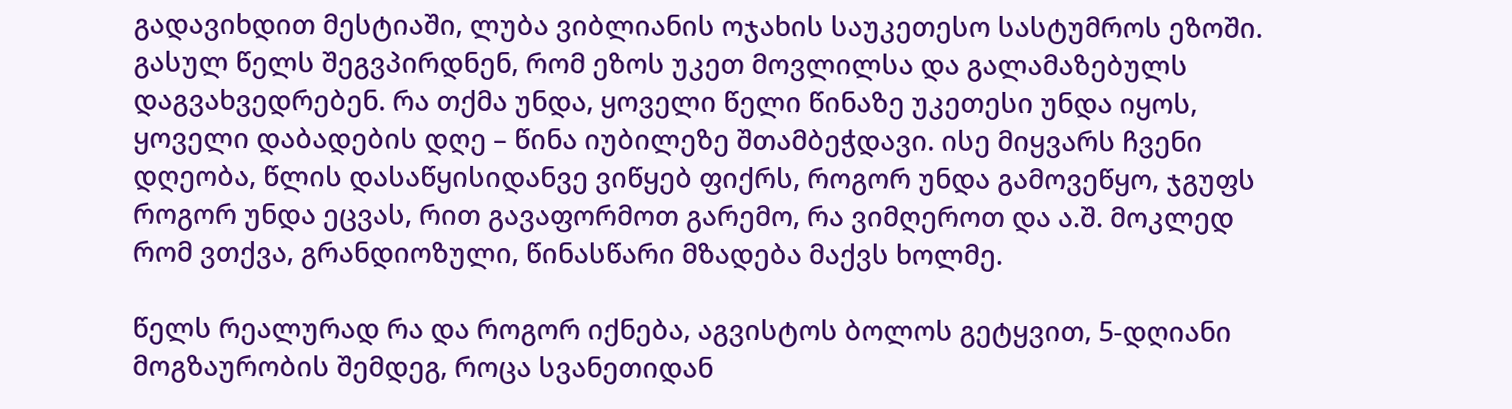გადავიხდით მესტიაში, ლუბა ვიბლიანის ოჯახის საუკეთესო სასტუმროს ეზოში. გასულ წელს შეგვპირდნენ, რომ ეზოს უკეთ მოვლილსა და გალამაზებულს დაგვახვედრებენ. რა თქმა უნდა, ყოველი წელი წინაზე უკეთესი უნდა იყოს, ყოველი დაბადების დღე – წინა იუბილეზე შთამბეჭდავი. ისე მიყვარს ჩვენი დღეობა, წლის დასაწყისიდანვე ვიწყებ ფიქრს, როგორ უნდა გამოვეწყო, ჯგუფს როგორ უნდა ეცვას, რით გავაფორმოთ გარემო, რა ვიმღეროთ და ა.შ. მოკლედ რომ ვთქვა, გრანდიოზული, წინასწარი მზადება მაქვს ხოლმე.

წელს რეალურად რა და როგორ იქნება, აგვისტოს ბოლოს გეტყვით, 5-დღიანი მოგზაურობის შემდეგ, როცა სვანეთიდან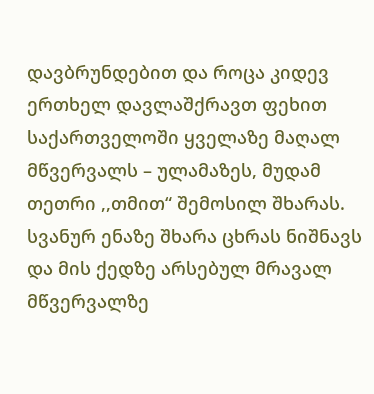დავბრუნდებით და როცა კიდევ ერთხელ დავლაშქრავთ ფეხით საქართველოში ყველაზე მაღალ მწვერვალს – ულამაზეს, მუდამ თეთრი ,,თმით“ შემოსილ შხარას. სვანურ ენაზე შხარა ცხრას ნიშნავს და მის ქედზე არსებულ მრავალ მწვერვალზე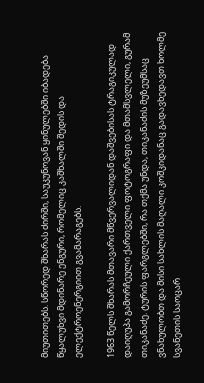მიუთითებს. სწორედ შხარას ძირში, საუკუნოვან ყინულებში იბადება წყალუხვი მდინარე ენგური, რომელიც კაშხალში შედის და ელექტროენერგიით გვამარაგებს.

1963 წელს შხარას მთავარი მწვერვალიდან დაშვებისას ტრაგიკულად დაიღუპა გამორჩეული ქართველი ფოტოგრაფი და მთამსვლელი, გურამ თიკანაძე. ტურის ფარგლებში, რა თქმა უნდა, თიკანაძის მუზეუმსაც ვნახულობთ და მისი სახლის მაღალი კოშკიდანაც გადავხედავთ ხოლმე სვანეთის საოცარ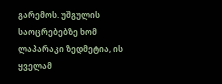გარემოს. უშგულის საოცრებებზე ხომ ლაპარაკი ზედმეტია, ის ყველამ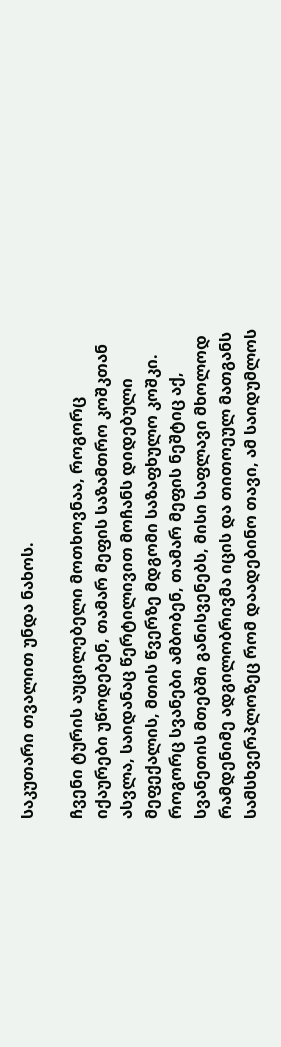საკუთარი თვალით უნდა ნახოს.

ჩვენი ტურის აუცილებელი მოთხოვნაა, როგორც იქაურები უწოდებენ, თამარ მეფის საზამთრო კოშკთან ასვლა, საიდანაც წერტილივით მოჩანს დიდებული მეფექალის, მთის წვერზე მდგომი საზაფხულო კოშკი. როგორც სვანები ამბობენ, თამარ მეფის ნეშტიც აქ, სვანეთის მთებში განისვენებს, მისი საფლავი მხოლოდ რამდენიმე ადგილობრივმა იცის და თითოეულ მათგანს სამსხვერპლოზეც რომ დაადებინო თავი, ამ საიდუმლოს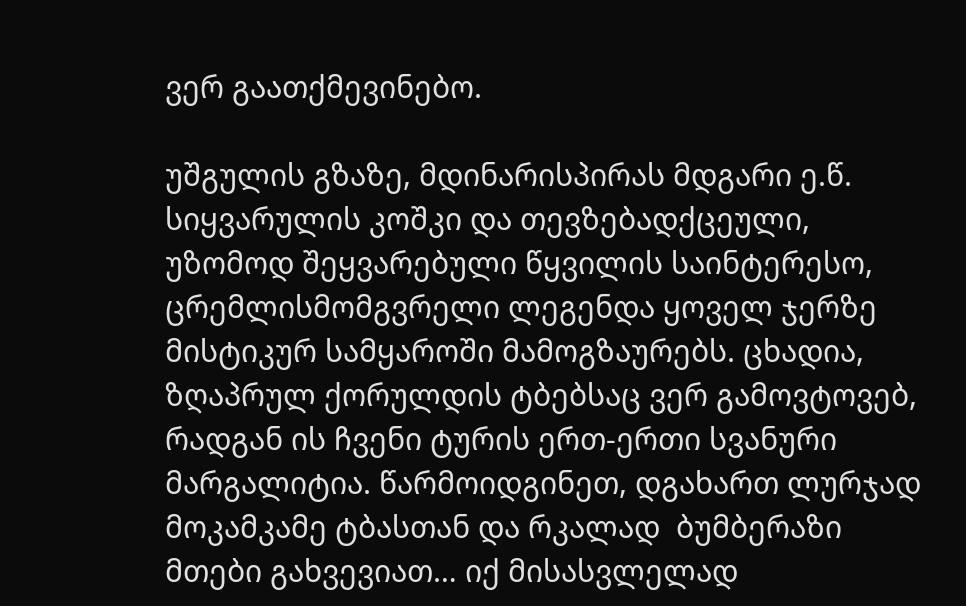ვერ გაათქმევინებო.

უშგულის გზაზე, მდინარისპირას მდგარი ე.წ. სიყვარულის კოშკი და თევზებადქცეული, უზომოდ შეყვარებული წყვილის საინტერესო, ცრემლისმომგვრელი ლეგენდა ყოველ ჯერზე მისტიკურ სამყაროში მამოგზაურებს. ცხადია, ზღაპრულ ქორულდის ტბებსაც ვერ გამოვტოვებ, რადგან ის ჩვენი ტურის ერთ-ერთი სვანური მარგალიტია. წარმოიდგინეთ, დგახართ ლურჯად მოკამკამე ტბასთან და რკალად  ბუმბერაზი მთები გახვევიათ… იქ მისასვლელად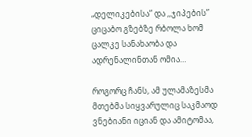„დელიკებისა“ და ,,ჯიპების” ციცაბო გზებზე რბოლა ხომ ცალკე სანახაობა და ადრენალინთან ომია…

როგორც ჩანს, ამ ულამაზესმა მთებმა სიყვარულიც საკმაოდ ვნებიანი იციან და ამიტომაა,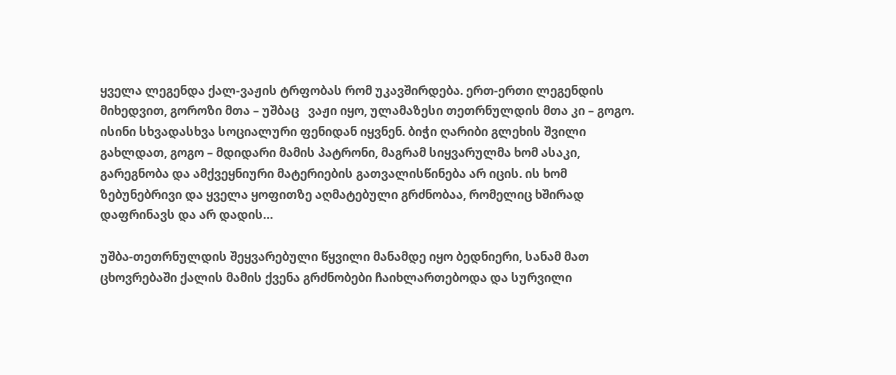ყველა ლეგენდა ქალ-ვაჟის ტრფობას რომ უკავშირდება. ერთ-ერთი ლეგენდის მიხედვით, გოროზი მთა – უშბაც   ვაჟი იყო, ულამაზესი თეთრნულდის მთა კი – გოგო. ისინი სხვადასხვა სოციალური ფენიდან იყვნენ. ბიჭი ღარიბი გლეხის შვილი გახლდათ, გოგო – მდიდარი მამის პატრონი, მაგრამ სიყვარულმა ხომ ასაკი, გარეგნობა და ამქვეყნიური მატერიების გათვალისწინება არ იცის. ის ხომ ზებუნებრივი და ყველა ყოფითზე აღმატებული გრძნობაა, რომელიც ხშირად დაფრინავს და არ დადის…

უშბა-თეთრნულდის შეყვარებული წყვილი მანამდე იყო ბედნიერი, სანამ მათ ცხოვრებაში ქალის მამის ქვენა გრძნობები ჩაიხლართებოდა და სურვილი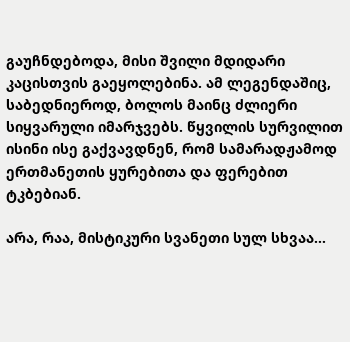გაუჩნდებოდა, მისი შვილი მდიდარი კაცისთვის გაეყოლებინა. ამ ლეგენდაშიც, საბედნიეროდ, ბოლოს მაინც ძლიერი სიყვარული იმარჯვებს. წყვილის სურვილით ისინი ისე გაქვავდნენ, რომ სამარადჟამოდ ერთმანეთის ყურებითა და ფერებით ტკბებიან.

არა, რაა, მისტიკური სვანეთი სულ სხვაა…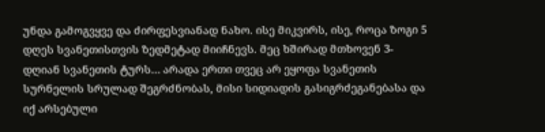უნდა გამოგვყვე და ძირფესვიანად ნახო. ისე მიკვირს, ისე, როცა ზოგი 5 დღეს სვანეთისთვის ზედმეტად მიიჩნევს. მეც ხშირად მთხოვენ 3-დღიან სვანეთის ტურს… არადა ერთი თვეც არ ეყოფა სვანეთის სურნელის სრულად შეგრძნობას, მისი სიდიადის გასიგრძეგანებასა და იქ არსებული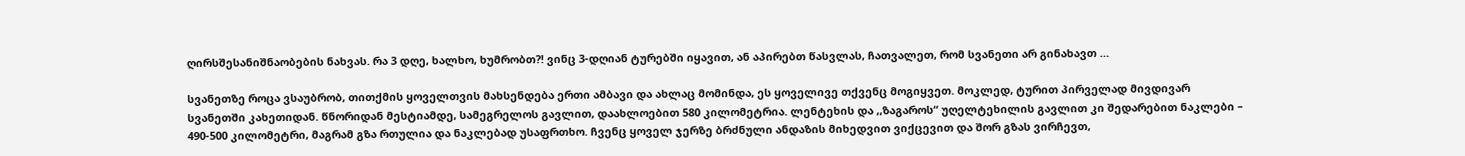ღირსშესანიშნაობების ნახვას. რა 3 დღე, ხალხო, ხუმრობთ?! ვინც 3-დღიან ტურებში იყავით, ან აპირებთ წასვლას, ჩათვალეთ, რომ სვანეთი არ გინახავთ …

სვანეთზე როცა ვსაუბრობ, თითქმის ყოველთვის მახსენდება ერთი ამბავი და ახლაც მომინდა, ეს ყოველივე თქვენც მოგიყვეთ. მოკლედ, ტურით პირველად მივდივარ სვანეთში კახეთიდან. წნორიდან მესტიამდე, სამეგრელოს გავლით, დაახლოებით 580 კილომეტრია. ლენტეხის და ,,ზაგაროს“ უღელტეხილის გავლით კი შედარებით ნაკლები – 490-500 კილომეტრი, მაგრამ გზა რთულია და ნაკლებად უსაფრთხო. ჩვენც ყოველ ჯერზე ბრძნული ანდაზის მიხედვით ვიქცევით და შორ გზას ვირჩევთ,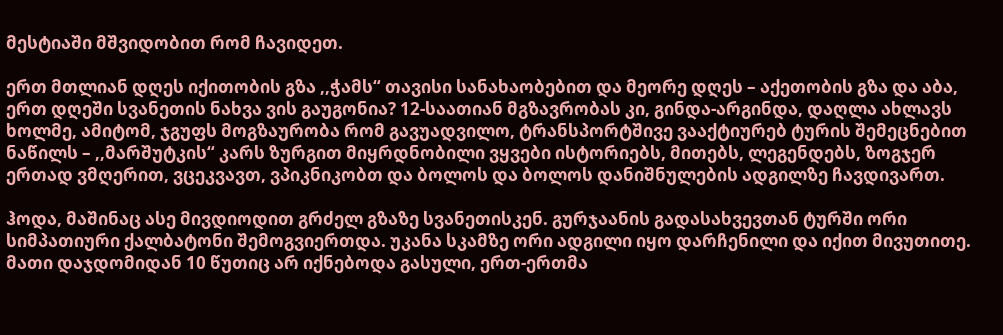მესტიაში მშვიდობით რომ ჩავიდეთ.

ერთ მთლიან დღეს იქითობის გზა ,,ჭამს“ თავისი სანახაობებით და მეორე დღეს – აქეთობის გზა და აბა, ერთ დღეში სვანეთის ნახვა ვის გაუგონია? 12-საათიან მგზავრობას კი, გინდა-არგინდა, დაღლა ახლავს ხოლმე, ამიტომ, ჯგუფს მოგზაურობა რომ გავუადვილო, ტრანსპორტშივე ვააქტიურებ ტურის შემეცნებით ნაწილს – ,,მარშუტკის“ კარს ზურგით მიყრდნობილი ვყვები ისტორიებს, მითებს, ლეგენდებს, ზოგჯერ ერთად ვმღერით, ვცეკვავთ, ვპიკნიკობთ და ბოლოს და ბოლოს დანიშნულების ადგილზე ჩავდივართ.

ჰოდა, მაშინაც ასე მივდიოდით გრძელ გზაზე სვანეთისკენ. გურჯაანის გადასახვევთან ტურში ორი სიმპათიური ქალბატონი შემოგვიერთდა. უკანა სკამზე ორი ადგილი იყო დარჩენილი და იქით მივუთითე. მათი დაჯდომიდან 10 წუთიც არ იქნებოდა გასული, ერთ-ერთმა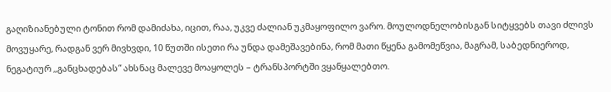გაღიზიანებული ტონით რომ დამიძახა, იცით, რაა, უკვე ძალიან უკმაყოფილო ვარო. მოულოდნელობისგან სიტყვებს თავი ძლივს მოვუყარე, რადგან ვერ მივხვდი, 10 წუთში ისეთი რა უნდა დამეშავებინა, რომ მათი წყენა გამომეწვია, მაგრამ, საბედნიეროდ, ნეგატიურ ,,განცხადებას“ ახსნაც მალევე მოაყოლეს – ტრანსპორტში ვყანყალებთო.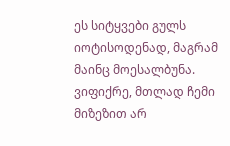ეს სიტყვები გულს იოტისოდენად, მაგრამ მაინც მოესალბუნა. ვიფიქრე, მთლად ჩემი მიზეზით არ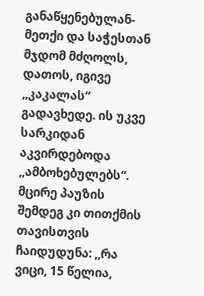განაწყენებულან-მეთქი და საჭესთან მჯდომ მძღოლს, დათოს, იგივე ,,კაკალას“ გადავხედე. ის უკვე სარკიდან აკვირდებოდა ,,ამბოხებულებს“. მცირე პაუზის შემდეგ კი თითქმის თავისთვის ჩაიდუდუნა: ,,რა ვიცი, 15 წელია,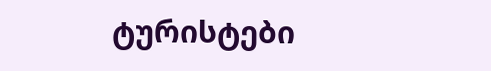ტურისტები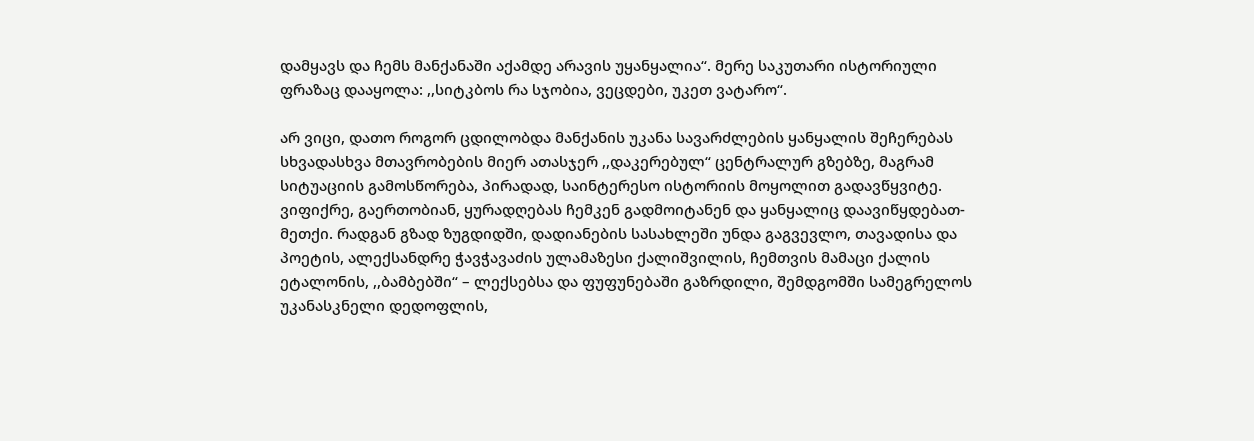დამყავს და ჩემს მანქანაში აქამდე არავის უყანყალია“. მერე საკუთარი ისტორიული ფრაზაც დააყოლა: ,,სიტკბოს რა სჯობია, ვეცდები, უკეთ ვატარო“.

არ ვიცი, დათო როგორ ცდილობდა მანქანის უკანა სავარძლების ყანყალის შეჩერებას სხვადასხვა მთავრობების მიერ ათასჯერ ,,დაკერებულ“ ცენტრალურ გზებზე, მაგრამ სიტუაციის გამოსწორება, პირადად, საინტერესო ისტორიის მოყოლით გადავწყვიტე. ვიფიქრე, გაერთობიან, ყურადღებას ჩემკენ გადმოიტანენ და ყანყალიც დაავიწყდებათ-მეთქი. რადგან გზად ზუგდიდში, დადიანების სასახლეში უნდა გაგვევლო, თავადისა და პოეტის, ალექსანდრე ჭავჭავაძის ულამაზესი ქალიშვილის, ჩემთვის მამაცი ქალის ეტალონის, ,,ბამბებში“ – ლექსებსა და ფუფუნებაში გაზრდილი, შემდგომში სამეგრელოს უკანასკნელი დედოფლის,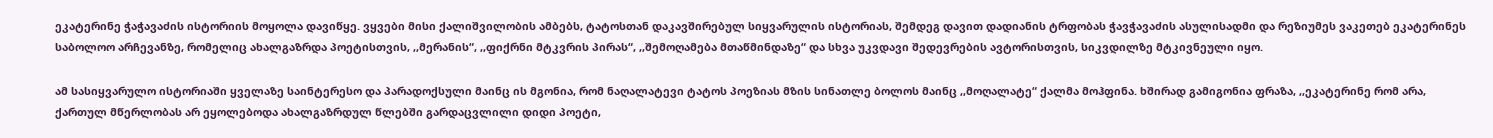ეკატერინე ჭაჭავაძის ისტორიის მოყოლა დავიწყე. ვყვები მისი ქალიშვილობის ამბებს, ტატოსთან დაკავშირებულ სიყვარულის ისტორიას, შემდეგ დავით დადიანის ტრფობას ჭავჭავაძის ასულისადმი და რეზიუმეს ვაკეთებ ეკატერინეს საბოლოო არჩევანზე, რომელიც ახალგაზრდა პოეტისთვის, ,,მერანის“, ,,ფიქრნი მტკვრის პირას“, ,,შემოღამება მთაწმინდაზე“ და სხვა უკვდავი შედევრების ავტორისთვის, სიკვდილზე მტკივნეული იყო.

ამ სასიყვარულო ისტორიაში ყველაზე საინტერესო და პარადოქსული მაინც ის მგონია, რომ ნაღალატევი ტატოს პოეზიას მზის სინათლე ბოლოს მაინც ,,მოღალატე“ ქალმა მოჰფინა. ხშირად გამიგონია ფრაზა, ,,ეკატერინე რომ არა, ქართულ მწერლობას არ ეყოლებოდა ახალგაზრდულ წლებში გარდაცვლილი დიდი პოეტი,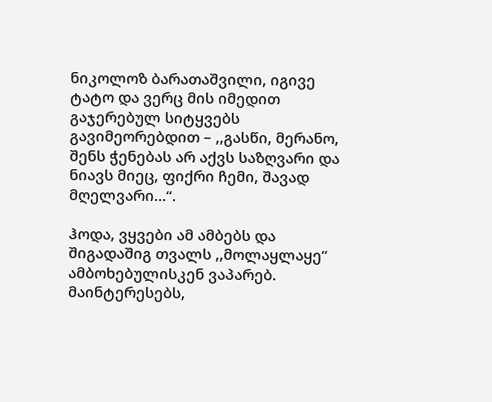ნიკოლოზ ბარათაშვილი, იგივე ტატო და ვერც მის იმედით გაჯერებულ სიტყვებს გავიმეორებდით – ,,გასწი, მერანო, შენს ჭენებას არ აქვს საზღვარი და ნიავს მიეც, ფიქრი ჩემი, შავად მღელვარი…“.

ჰოდა, ვყვები ამ ამბებს და შიგადაშიგ თვალს ,,მოლაყლაყე“ ამბოხებულისკენ ვაპარებ. მაინტერესებს,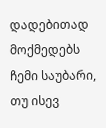დადებითად მოქმედებს ჩემი საუბარი, თუ ისევ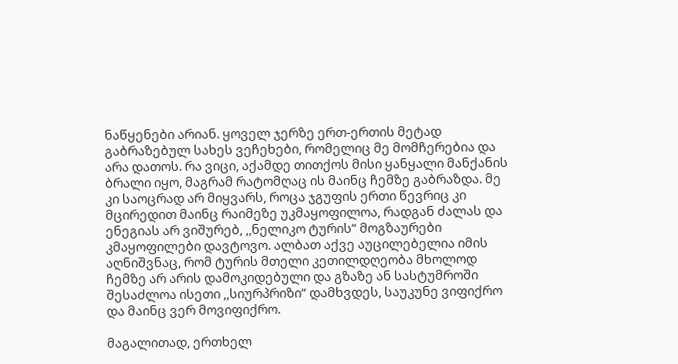ნაწყენები არიან. ყოველ ჯერზე ერთ-ერთის მეტად გაბრაზებულ სახეს ვეჩეხები, რომელიც მე მომჩერებია და არა დათოს. რა ვიცი, აქამდე თითქოს მისი ყანყალი მანქანის ბრალი იყო, მაგრამ რატომღაც ის მაინც ჩემზე გაბრაზდა. მე კი საოცრად არ მიყვარს, როცა ჯგუფის ერთი წევრიც კი მცირედით მაინც რაიმეზე უკმაყოფილოა, რადგან ძალას და ენეგიას არ ვიშურებ, ,,ნელიკო ტურის“ მოგზაურები კმაყოფილები დავტოვო. ალბათ აქვე აუცილებელია იმის აღნიშვნაც, რომ ტურის მთელი კეთილდღეობა მხოლოდ ჩემზე არ არის დამოკიდებული და გზაზე ან სასტუმროში შესაძლოა ისეთი ,,სიურპრიზი“ დამხვდეს, საუკუნე ვიფიქრო და მაინც ვერ მოვიფიქრო.

მაგალითად, ერთხელ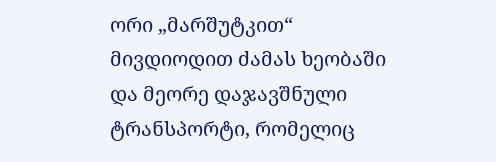ორი „მარშუტკით“ მივდიოდით ძამას ხეობაში და მეორე დაჯავშნული ტრანსპორტი, რომელიც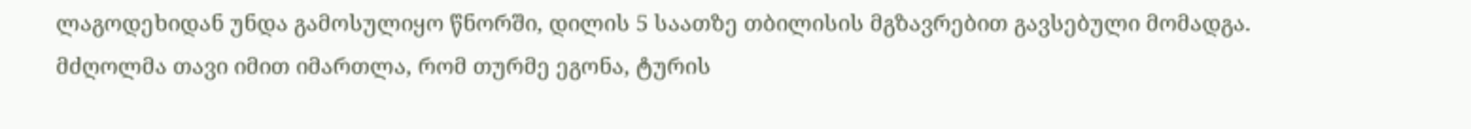ლაგოდეხიდან უნდა გამოსულიყო წნორში, დილის 5 საათზე თბილისის მგზავრებით გავსებული მომადგა. მძღოლმა თავი იმით იმართლა, რომ თურმე ეგონა, ტურის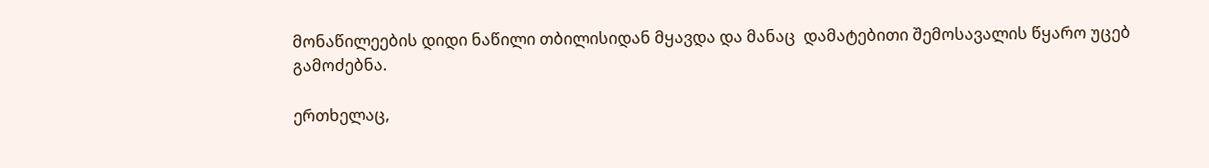მონაწილეების დიდი ნაწილი თბილისიდან მყავდა და მანაც  დამატებითი შემოსავალის წყარო უცებ გამოძებნა.

ერთხელაც,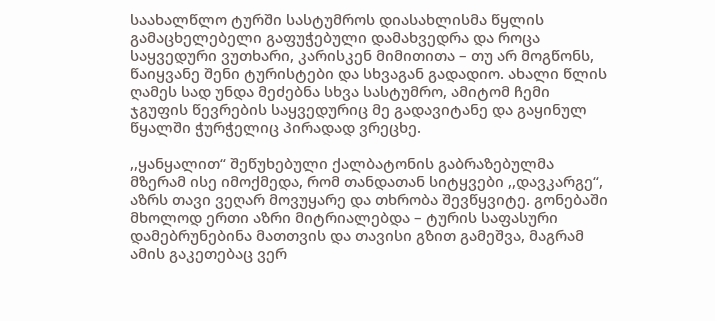საახალწლო ტურში სასტუმროს დიასახლისმა წყლის გამაცხელებელი გაფუჭებული დამახვედრა და როცა საყვედური ვუთხარი, კარისკენ მიმითითა – თუ არ მოგწონს, წაიყვანე შენი ტურისტები და სხვაგან გადადიო. ახალი წლის ღამეს სად უნდა მეძებნა სხვა სასტუმრო, ამიტომ ჩემი ჯგუფის წევრების საყვედურიც მე გადავიტანე და გაყინულ წყალში ჭურჭელიც პირადად ვრეცხე.

,,ყანყალით“ შეწუხებული ქალბატონის გაბრაზებულმა მზერამ ისე იმოქმედა, რომ თანდათან სიტყვები ,,დავკარგე“, აზრს თავი ვეღარ მოვუყარე და თხრობა შევწყვიტე. გონებაში მხოლოდ ერთი აზრი მიტრიალებდა – ტურის საფასური დამებრუნებინა მათთვის და თავისი გზით გამეშვა, მაგრამ ამის გაკეთებაც ვერ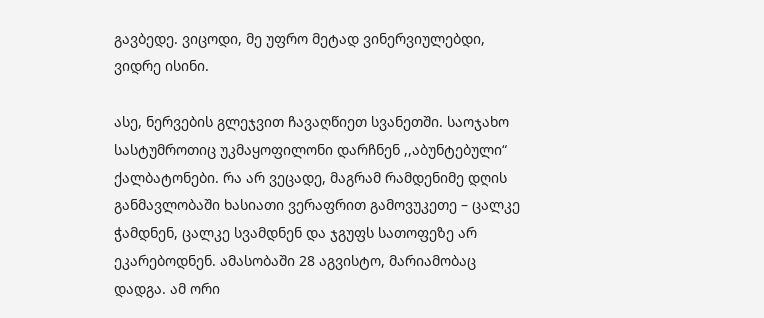გავბედე. ვიცოდი, მე უფრო მეტად ვინერვიულებდი, ვიდრე ისინი.

ასე, ნერვების გლეჯვით ჩავაღწიეთ სვანეთში. საოჯახო სასტუმროთიც უკმაყოფილონი დარჩნენ ,,აბუნტებული“ ქალბატონები. რა არ ვეცადე, მაგრამ რამდენიმე დღის განმავლობაში ხასიათი ვერაფრით გამოვუკეთე – ცალკე ჭამდნენ, ცალკე სვამდნენ და ჯგუფს სათოფეზე არ ეკარებოდნენ. ამასობაში 28 აგვისტო, მარიამობაც დადგა. ამ ორი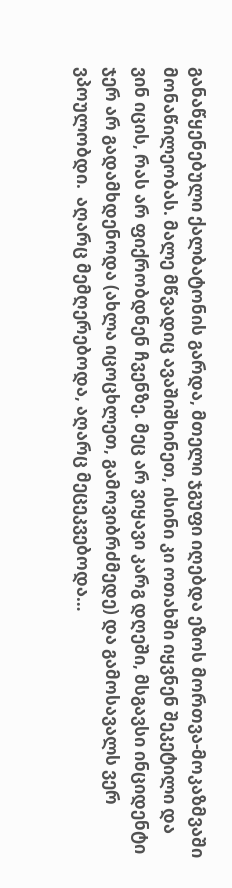განაწყენებული ქალბატონის გარდა, მთელი ჯგუფი იღებდა ეზოს მორთვა-მოკაზმვაში მონაწილეობას. მალე მწვადიც ავაშიშხინეთ, ისინი კი ოთახში იყვნენ შეკეტილი და ვინ იცის, რას არ ფიქრობდნენ ჩვენზე. მეც არ ვიყავი კარგ დღეში, მსგავსი ინციდენტი ჯერ არ გადამხდენოდა (ახლა იცოცხლეთ, გამოვიბრძმედე) და გამოსავალს ვერ ვპოულობდი.  აღარც მემღერებოდა, აღარც მეცეკვებოდა…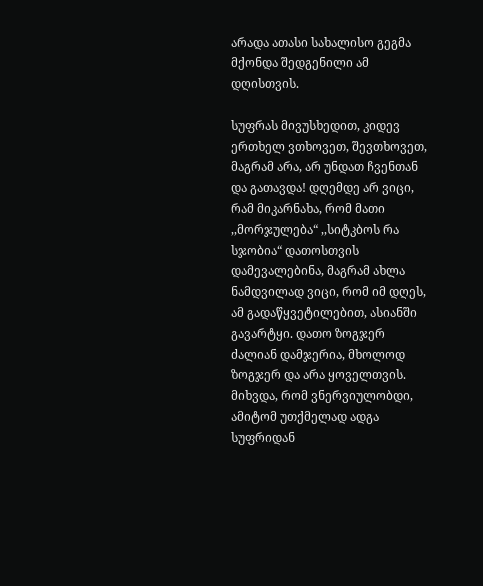არადა ათასი სახალისო გეგმა მქონდა შედგენილი ამ დღისთვის.

სუფრას მივუსხედით, კიდევ ერთხელ ვთხოვეთ, შევთხოვეთ, მაგრამ არა, არ უნდათ ჩვენთან და გათავდა! დღემდე არ ვიცი, რამ მიკარნახა, რომ მათი ,,მორჯულება“ ,,სიტკბოს რა სჯობია“ დათოსთვის დამევალებინა, მაგრამ ახლა ნამდვილად ვიცი, რომ იმ დღეს, ამ გადაწყვეტილებით, ასიანში გავარტყი. დათო ზოგჯერ ძალიან დამჯერია, მხოლოდ ზოგჯერ და არა ყოველთვის. მიხვდა, რომ ვნერვიულობდი, ამიტომ უთქმელად ადგა სუფრიდან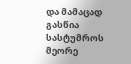და მამაცად გასწია სასტუმროს მეორე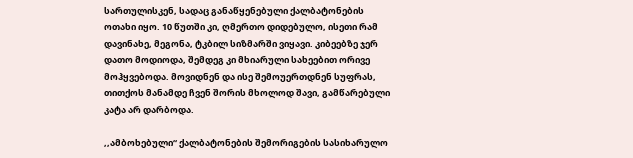სართულისკენ, სადაც განაწყენებული ქალბატონების ოთახი იყო. 10 წუთში კი, ღმერთო დიდებულო, ისეთი რამ დავინახე, მეგონა, ტკბილ სიზმარში ვიყავი. კიბეებზე ჯერ დათო მოდიოდა, შემდეგ კი მხიარული სახეებით ორივე მოჰყვებოდა. მოვიდნენ და ისე შემოუერთდნენ სუფრას, თითქოს მანამდე ჩვენ შორის მხოლოდ შავი, გამწარებული კატა არ დარბოდა.

,,ამბოხებული“ ქალბატონების შემორიგების სასიხარულო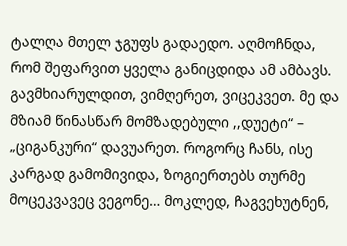ტალღა მთელ ჯგუფს გადაედო. აღმოჩნდა, რომ შეფარვით ყველა განიცდიდა ამ ამბავს. გავმხიარულდით, ვიმღერეთ, ვიცეკვეთ. მე და მზიამ წინასწარ მომზადებული ,,დუეტი“ – „ციგანკური“ დავუარეთ. როგორც ჩანს, ისე კარგად გამომივიდა, ზოგიერთებს თურმე მოცეკვავეც ვეგონე… მოკლედ, ჩაგვეხუტნენ,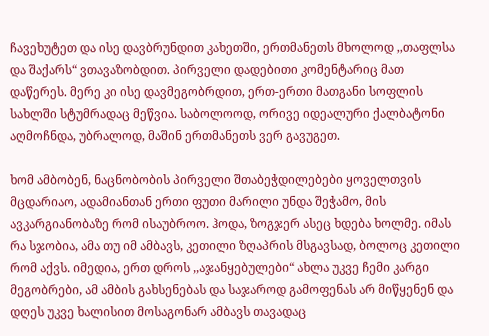ჩავეხუტეთ და ისე დავბრუნდით კახეთში, ერთმანეთს მხოლოდ ,,თაფლსა და შაქარს“ ვთავაზობდით. პირველი დადებითი კომენტარიც მათ დაწერეს. მერე კი ისე დავმეგობრდით, ერთ-ერთი მათგანი სოფლის სახლში სტუმრადაც მეწვია. საბოლოოდ, ორივე იდეალური ქალბატონი აღმოჩნდა, უბრალოდ, მაშინ ერთმანეთს ვერ გავუგეთ.

ხომ ამბობენ, ნაცნობობის პირველი შთაბეჭდილებები ყოველთვის მცდარიაო, ადამიანთან ერთი ფუთი მარილი უნდა შეჭამო, მის ავკარგიანობაზე რომ ისაუბროო. ჰოდა, ზოგჯერ ასეც ხდება ხოლმე. იმას რა სჯობია, ამა თუ იმ ამბავს, კეთილი ზღაპრის მსგავსად, ბოლოც კეთილი რომ აქვს. იმედია, ერთ დროს ,,აჯანყებულები“ ახლა უკვე ჩემი კარგი მეგობრები, ამ ამბის გახსენებას და საჯაროდ გამოფენას არ მიწყენენ და დღეს უკვე ხალისით მოსაგონარ ამბავს თავადაც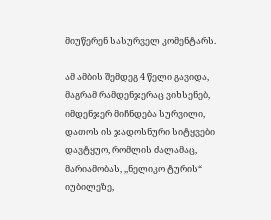მიუწერენ სასურველ კომენტარს.

ამ ამბის შემდეგ 4 წელი გავიდა, მაგრამ რამდენჯერაც ვიხსენებ, იმდენჯერ მიჩნდება სურვილი, დათოს ის ჯადოსნური სიტყვები დავტყუო, რომლის ძალამაც, მარიამობას, ,,ნელიკო ტურის“ იუბილეზე,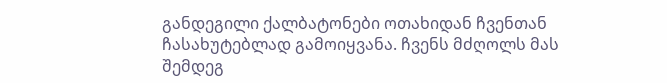განდეგილი ქალბატონები ოთახიდან ჩვენთან ჩასახუტებლად გამოიყვანა. ჩვენს მძღოლს მას შემდეგ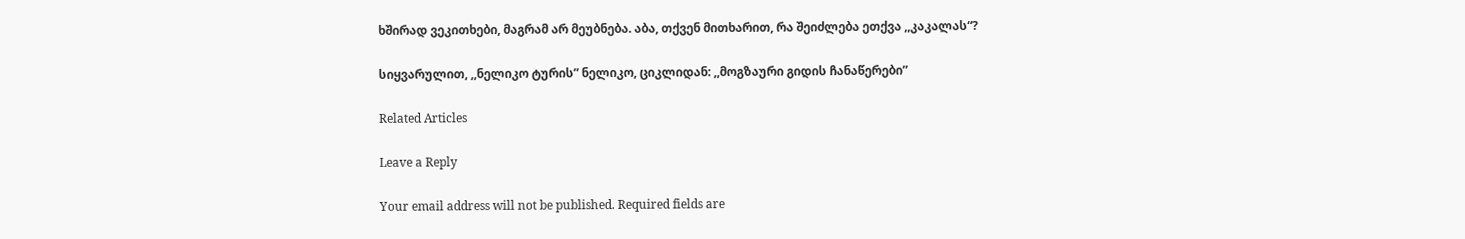ხშირად ვეკითხები, მაგრამ არ მეუბნება. აბა, თქვენ მითხარით, რა შეიძლება ეთქვა ,,კაკალას“?

სიყვარულით, ,,ნელიკო ტურის” ნელიკო, ციკლიდან: ,,მოგზაური გიდის ჩანაწერები”

Related Articles

Leave a Reply

Your email address will not be published. Required fields are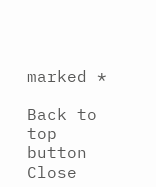marked *

Back to top button
Close